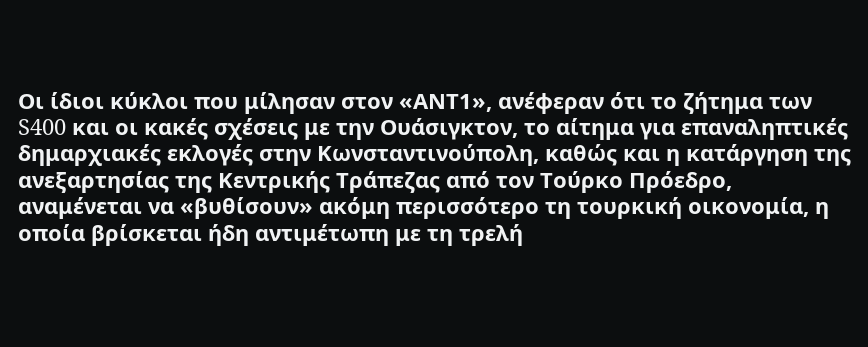Οι ίδιοι κύκλοι που μίλησαν στον «ΑΝΤ1», ανέφεραν ότι το ζήτημα των S400 και οι κακές σχέσεις με την Ουάσιγκτον, το αίτημα για επαναληπτικές δημαρχιακές εκλογές στην Κωνσταντινούπολη, καθώς και η κατάργηση της ανεξαρτησίας της Κεντρικής Τράπεζας από τον Τούρκο Πρόεδρο, αναμένεται να «βυθίσουν» ακόμη περισσότερο τη τουρκική οικονομία, η οποία βρίσκεται ήδη αντιμέτωπη με τη τρελή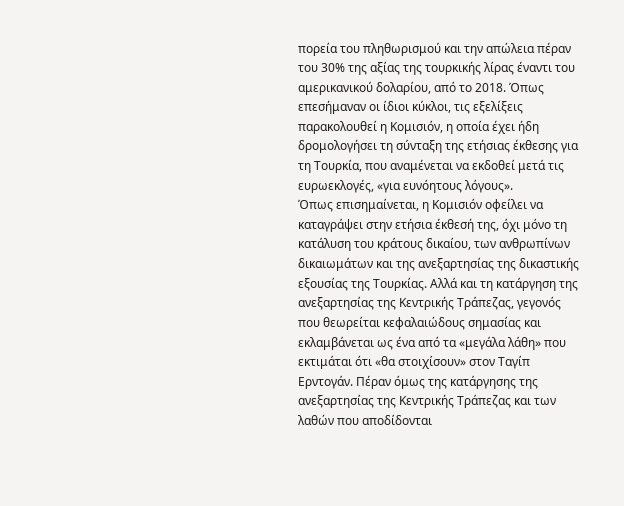πορεία του πληθωρισμού και την απώλεια πέραν του 30% της αξίας της τουρκικής λίρας έναντι του αμερικανικού δολαρίου, από το 2018. Όπως επεσήμαναν οι ίδιοι κύκλοι, τις εξελίξεις παρακολουθεί η Κομισιόν, η οποία έχει ήδη δρομολογήσει τη σύνταξη της ετήσιας έκθεσης για τη Τουρκία, που αναμένεται να εκδοθεί μετά τις ευρωεκλογές, «για ευνόητους λόγους».
Όπως επισημαίνεται, η Κομισιόν οφείλει να καταγράψει στην ετήσια έκθεσή της, όχι μόνο τη κατάλυση του κράτους δικαίου, των ανθρωπίνων δικαιωμάτων και της ανεξαρτησίας της δικαστικής εξουσίας της Τουρκίας. Αλλά και τη κατάργηση της ανεξαρτησίας της Κεντρικής Τράπεζας, γεγονός που θεωρείται κεφαλαιώδους σημασίας και εκλαμβάνεται ως ένα από τα «μεγάλα λάθη» που εκτιμάται ότι «θα στοιχίσουν» στον Ταγίπ Ερντογάν. Πέραν όμως της κατάργησης της ανεξαρτησίας της Κεντρικής Τράπεζας και των λαθών που αποδίδονται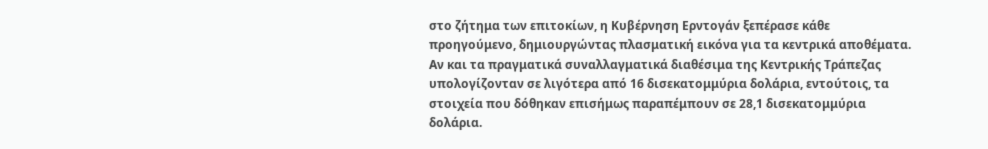στο ζήτημα των επιτοκίων, η Κυβέρνηση Ερντογάν ξεπέρασε κάθε προηγούμενο, δημιουργώντας πλασματική εικόνα για τα κεντρικά αποθέματα. Αν και τα πραγματικά συναλλαγματικά διαθέσιμα της Κεντρικής Τράπεζας υπολογίζονταν σε λιγότερα από 16 δισεκατομμύρια δολάρια, εντούτοις, τα στοιχεία που δόθηκαν επισήμως παραπέμπουν σε 28,1 δισεκατομμύρια δολάρια.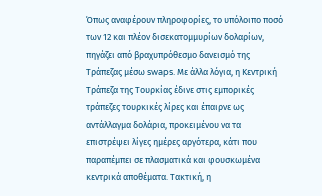Όπως αναφέρουν πληροφορίες, το υπόλοιπο ποσό των 12 και πλέον δισεκατομμυρίων δολαρίων, πηγάζει από βραχυπρόθεσμο δανεισμό της Τράπεζας μέσω swaps. Με άλλα λόγια, η Κεντρική Τράπεζα της Τουρκίας έδινε στις εμπορικές τράπεζες τουρκικές λίρες και έπαιρνε ως αντάλλαγμα δολάρια, προκειμένου να τα επιστρέψει λίγες ημέρες αργότερα, κάτι που παραπέμπει σε πλασματικά και φουσκωμένα κεντρικά αποθέματα. Τακτική, η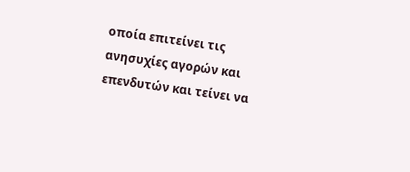οποία επιτείνει τις ανησυχίες αγορών και επενδυτών και τείνει να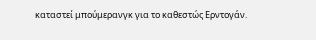καταστεί μπούμερανγκ για το καθεστώς Ερντογάν.